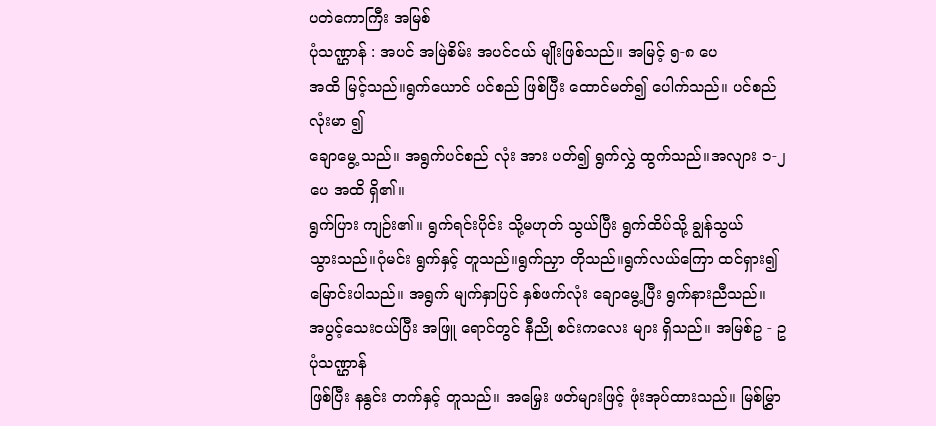ပတဲကောကြီး အမြစ်
ပုံသဏ္ဌာန် : အပင် အမြဲစိမ်း အပင်ငယ် မျိုးဖြစ်သည်။ အမြင့် ၅-၈ ပေ
အထိ မြင့်သည်။ရွက်ယောင် ပင်စည် ဖြစ်ပြီး ထောင်မတ်၍ ပေါက်သည်။ ပင်စည် လုံးမာ ၍
ချောမွေ့ သည်။ အရွက်ပင်စည် လုံး အား ပတ်၍ ရွက်လွှဲ ထွက်သည်။အလျား ၁-၂ ပေ အထိ ရှိ၏။
ရွက်ပြား ကျဉ်း၏။ ရွက်ရင်းပိုင်း သို့မဟုတ် သွယ်ပြီး ရွက်ထိပ်သို့ ချွန်သွယ်
သွားသည်။ဂုံမင်း ရွက်နှင့် တူသည်။ရွက်ညှာ တိုသည်။ရွက်လယ်ကြော ထင်ရှား၍
မြောင်းပါသည်။ အရွက် မျက်နှာပြင် နှစ်ဖက်လုံး ချောမွေ့ပြီး ရွက်နားညီသည်။
အပွင့်သေးငယ်ပြီး အဖြူ ရောင်တွင် နီညို စင်းကလေး များ ရှိသည်။ အမြစ်ဥ - ဥပုံသဏ္ဌာန်
ဖြစ်ပြီး နနွင်း တက်နှင့် တူသည်။ အမြှေး ဖတ်များဖြင့် ဖုံးအုပ်ထားသည်။ မြစ်မြွှာ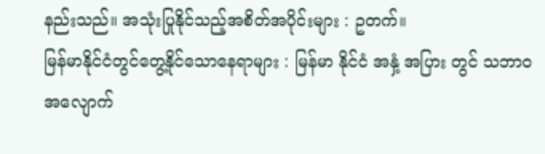နည်းသည်။ အသုံးပြုနိုင်သည့်အစိတ်အပိုင်းများ : ဥတက်။
မြန်မာနိုင်ငံတွင်တွေ့နိုင်သောနေရာများ : မြန်မာ နိုင်ငံ အနှံ့ အပြား တွင် သဘာ၀
အလျောက်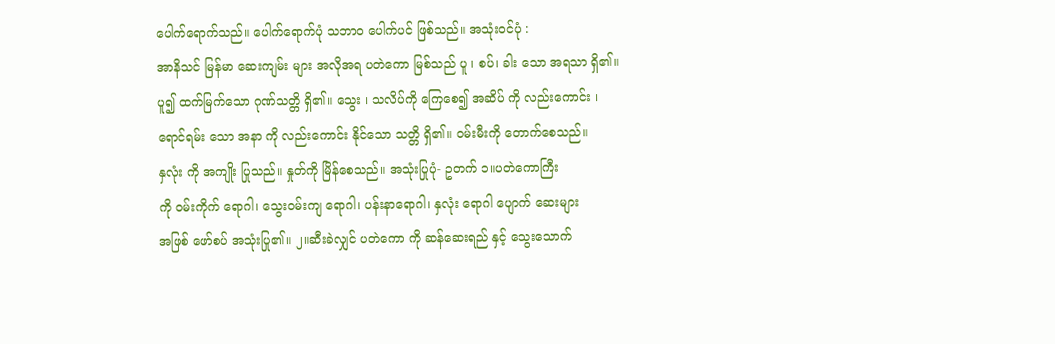ပေါက်ရောက်သည်။ ပေါက်ရောက်ပုံ သဘာ၀ ပေါက်ပင် ဖြစ်သည်။ အသုံးဝင်ပုံ :
အာနိသင် မြန်မာ ဆေးကျမ်း များ အလိုအရ ပတဲကော မြစ်သည် ပူ ၊ စပ်၊ ခါး သော အရသာ ရှိ၏။
ပူ၍ ထက်မြက်သော ဂုဏ်သတ္တိ ရှိ၏။ သွေး ၊ သလိပ်ကို ကြေစေ၍ အဆိပ် ကို လည်းကောင်း ၊
ရောင်ရမ်း သော အနာ ကို လည်းကောင်း နိုင်သော သတ္တိ ရှိ၏။ ဝမ်းမီးကို တောက်စေသည်။
နှလုံး ကို အကျိုး ပြုသည်။ နှုတ်ကို မြိန်စေသည်။ အသုံးပြုပုံ- ဥတက် ၁။ပတဲကောကြီး
ကို ဝမ်းကိုက် ရောဂါ၊ သွေးဝမ်းကျ ရောဂါ၊ ပန်းနာရောဂါ၊ နှလုံး ရောဂါ ပျောက် ဆေးများ
အဖြစ် ဖော်စပ် အသုံးပြု၏။ ၂။ဆီးခဲလျှင် ပတဲကော ကို ဆန်ဆေးရည် နှင့် သွေးသောက်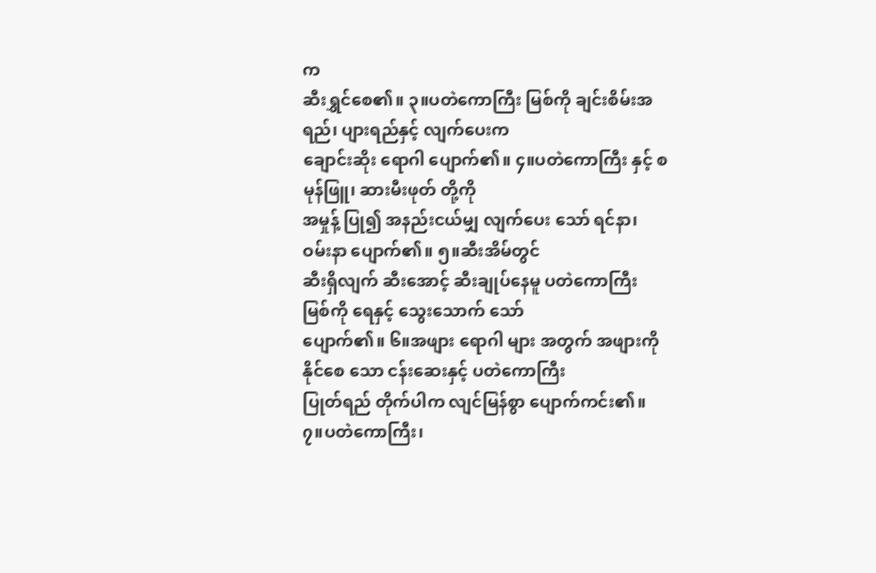က
ဆီးရွှင်စေ၏။ ၃။ပတဲကောကြီး မြစ်ကို ချင်းစိမ်းအရည်၊ ပျားရည်နှင့် လျက်ပေးက
ချောင်းဆိုး ရောဂါ ပျောက်၏။ ၄။ပတဲကောကြီး နှင့် စမုန်ဖြူ၊ ဆားမီးဖုတ် တို့ကို
အမှုန့် ပြု၍ အနည်းငယ်မျှ လျက်ပေး သော် ရင်နာ၊ ဝမ်းနာ ပျောက်၏။ ၅။ဆီးအိမ်တွင်
ဆီးရှိလျက် ဆီးအောင့် ဆီးချုပ်နေမူ ပတဲကောကြီး မြစ်ကို ရေနှင့် သွေးသောက် သော်
ပျောက်၏။ ၆။အဖျား ရောဂါ များ အတွက် အဖျားကို နိုင်စေ သော ငန်းဆေးနှင့် ပတဲကောကြီး
ပြုတ်ရည် တိုက်ပါက လျင်မြန်စွာ ပျောက်ကင်း၏။ ၇။ပတဲကောကြီး၊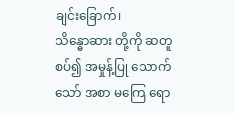ချင်းခြောက်၊
သိန္ဓောဆား တို့ကို ဆတူ စပ်၍ အမှုန့်ပြု သောက်သော် အစာ မကြေ ရော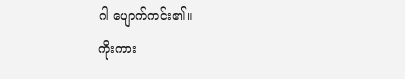ဂါ ပျောက်ကင်း၏။
ကိုးကား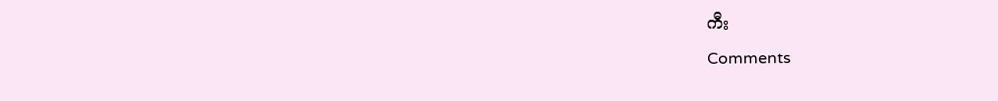ကီး
Comments